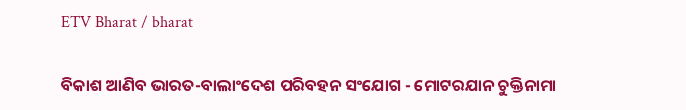ETV Bharat / bharat

ବିକାଶ ଆଣିବ ଭାରତ-ବାଲାଂଦେଶ ପରିବହନ ସଂଯୋଗ - ମୋଟରଯାନ ଚୁକ୍ତିନାମା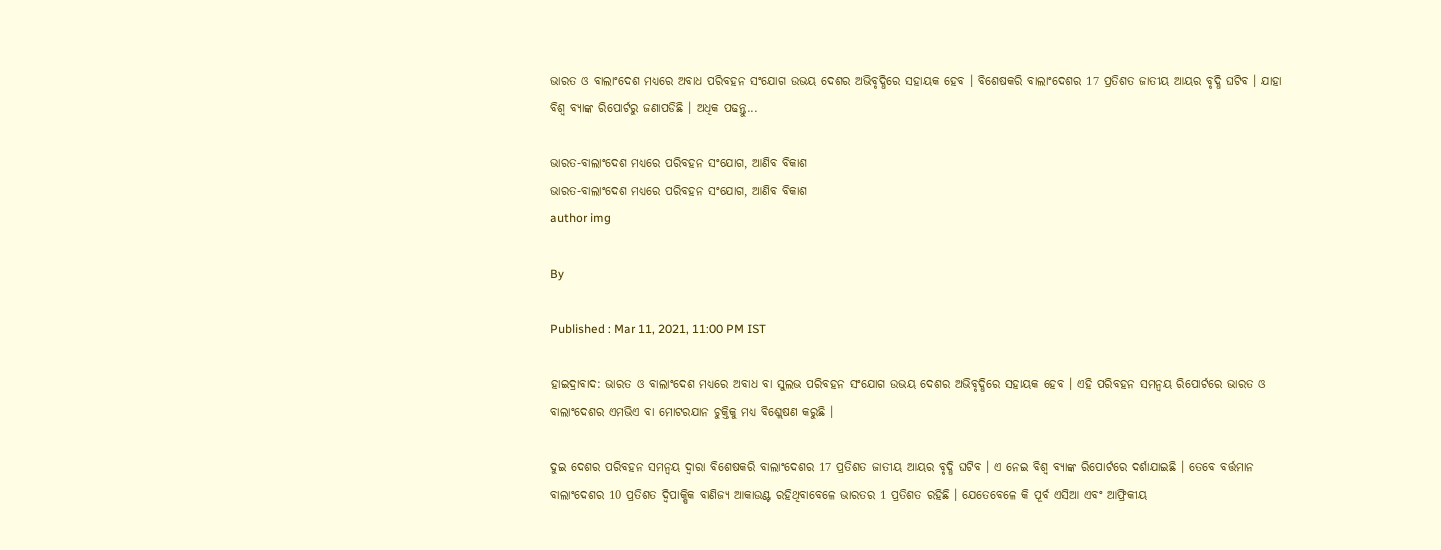ଭାରତ ଓ ବାଲାଂଦେଶ ମଧ୍ୟରେ ଅବାଧ ପରିବହନ ସଂଯୋଗ ଉଭୟ ଦେଶର ଅଭିବୃଦ୍ଧିରେ ସହାୟକ ହେବ । ବିଶେଷକରି ବାଲାଂଦେଶର 17 ପ୍ରତିଶତ ଜାତୀୟ ଆୟର ବୃଦ୍ଧି ଘଟିବ । ଯାହା ବିଶ୍ବ ବ୍ୟାଙ୍କ ରିପୋର୍ଟରୁ ଜଣାପଡିଛି । ଅଧିକ ପଢନ୍ତୁ...

ଭାରତ-ବାଲାଂଦେଶ ମଧ୍ଯରେ ପରିବହନ ସଂଯୋଗ, ଆଣିବ ବିକାଶ
ଭାରତ-ବାଲାଂଦେଶ ମଧ୍ଯରେ ପରିବହନ ସଂଯୋଗ, ଆଣିବ ବିକାଶ
author img

By

Published : Mar 11, 2021, 11:00 PM IST

ହାଇଦ୍ରାବାଦ: ଭାରତ ଓ ବାଲାଂଦେଶ ମଧ୍ୟରେ ଅବାଧ ବା ସୁଲଭ ପରିବହନ ସଂଯୋଗ ଉଭୟ ଦେଶର ଅଭିବୃଦ୍ଧିରେ ସହାୟକ ହେବ । ଏହି ପରିବହନ ସମନ୍ବୟ ରିପୋର୍ଟରେ ଭାରତ ଓ ବାଲାଂଦେଶର ଏମଭିଏ ବା ମୋଟରଯାନ ଚୁକ୍ତିକୁ ମଧ୍ୟ ବିଶ୍ଲେଷଣ କରୁଛି ।

ଦୁଇ ଦେଶର ପରିବହନ ସମନ୍ବୟ ଦ୍ବାରା ବିଶେଷକରି ବାଲାଂଦେଶର 17 ପ୍ରତିଶତ ଜାତୀୟ ଆୟର ବୃଦ୍ଧି ଘଟିବ । ଏ ନେଇ ବିଶ୍ବ ବ୍ୟାଙ୍କ ରିପୋର୍ଟରେ ଦର୍ଶାଯାଇଛି । ତେବେ ବର୍ତ୍ତମାନ ବାଲାଂଦେଶର 10 ପ୍ରତିଶତ ଦ୍ବିପାକ୍ଷିକ ବାଣିଜ୍ୟ ଆକାଉଣ୍ଟ ରହିଥିବାବେଳେ ଭାରତର 1 ପ୍ରତିଶତ ରହିଛି । ଯେତେବେଳେ କି ପୂର୍ବ ଏସିଆ ଏବଂ ଆଫ୍ରିକୀୟ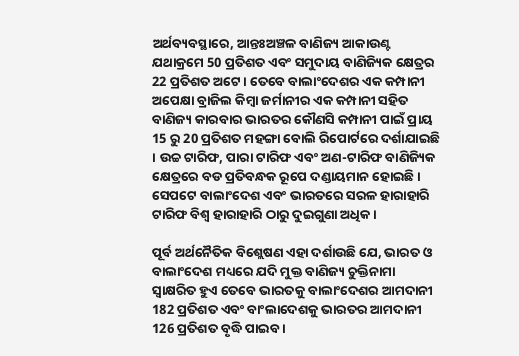ଅର୍ଥବ୍ୟବସ୍ଥାରେ, ଆନ୍ତଃଅଞ୍ଚଳ ବାଣିଜ୍ୟ ଆକାଉଣ୍ଟ ଯଥାକ୍ରମେ 50 ପ୍ରତିଶତ ଏବଂ ସମୁଦାୟ ବାଣିଜ୍ୟିକ କ୍ଷେତ୍ରର 22 ପ୍ରତିଶତ ଅଟେ । ତେବେ ବାଲାଂଦେଶର ଏକ କମ୍ପାନୀ ଅପେକ୍ଷା ବ୍ରାଜିଲ କିମ୍ବା ଜର୍ମାନୀର ଏକ କମ୍ପାନୀ ସହିତ ବାଣିଜ୍ୟ କାରବାର ଭାରତର କୌଣସି କମ୍ପାନୀ ପାଇଁ ପ୍ରାୟ 15 ରୁ 20 ପ୍ରତିଶତ ମହଙ୍ଗା ବୋଲି ରିପୋର୍ଟରେ ଦର୍ଶାଯାଇଛି । ଉଚ୍ଚ ଟାରିଫ, ପାରା ଟାରିଫ ଏବଂ ଅଣ-ଟାରିଫ ବାଣିଜ୍ୟିକ କ୍ଷେତ୍ରରେ ବଡ ପ୍ରତିବନ୍ଧକ ରୂପେ ଦଣ୍ଡାୟମାନ ହୋଇଛି । ସେପଟେ ବାଲାଂଦେଶ ଏବଂ ଭାରତରେ ସରଳ ହାରାହାରି ଟାରିଫ ବିଶ୍ବ ହାରାହାରି ଠାରୁ ଦୁଇଗୁଣା ଅଧିକ ।

ପୂର୍ବ ଅର୍ଥନୈତିକ ବିଶ୍ଲେଷଣ ଏହା ଦର୍ଶାଉଛି ଯେ, ଭାରତ ଓ ବାଲାଂଦେଶ ମଧ୍ୟରେ ଯଦି ମୁକ୍ତ ବାଣିଜ୍ୟ ଚୁକ୍ତିନାମା ସ୍ବାକ୍ଷରିତ ହୁଏ ତେବେ ଭାରତକୁ ବାଲାଂଦେଶର ଆମଦାନୀ 182 ପ୍ରତିଶତ ଏବଂ ବାଂଲାଦେଶକୁ ଭାରତର ଆମଦାନୀ 126 ପ୍ରତିଶତ ବୃଦ୍ଧି ପାଇବ ।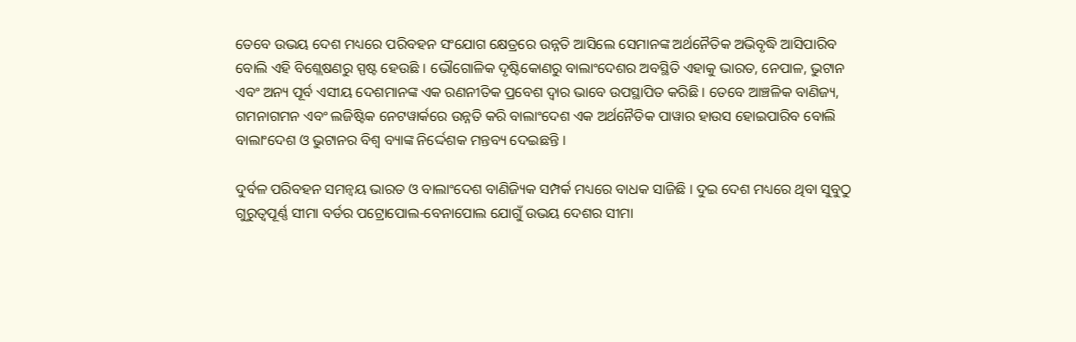ତେବେ ଉଭୟ ଦେଶ ମଧ୍ୟରେ ପରିବହନ ସଂଯୋଗ କ୍ଷେତ୍ରରେ ଉନ୍ନତି ଆସିଲେ ସେମାନଙ୍କ ଅର୍ଥନୈତିକ ଅଭିବୃଦ୍ଧି ଆସିପାରିବ ବୋଲି ଏହି ବିଶ୍ଲେଷଣରୁ ସ୍ପଷ୍ଟ ହେଉଛି । ଭୌଗୋଳିକ ଦୃଷ୍ଟିକୋଣରୁ ବାଲାଂଦେଶର ଅବସ୍ଥିତି ଏହାକୁ ଭାରତ, ନେପାଳ, ଭୁଟାନ ଏବଂ ଅନ୍ୟ ପୂର୍ବ ଏସୀୟ ଦେଶମାନଙ୍କ ଏକ ରଣନୀତିକ ପ୍ରବେଶ ଦ୍ବାର ଭାବେ ଉପସ୍ଥାପିତ କରିଛି । ତେବେ ଆଞ୍ଚଳିକ ବାଣିଜ୍ୟ, ଗମନାଗମନ ଏବଂ ଲଜିଷ୍ଟିକ ନେଟୱାର୍କରେ ଉନ୍ନତି କରି ବାଲାଂଦେଶ ଏକ ଅର୍ଥନୈତିକ ପାୱାର ହାଉସ ହୋଇପାରିବ ବୋଲି ବାଲାଂଦେଶ ଓ ଭୁଟାନର ବିଶ୍ବ ବ୍ୟାଙ୍କ ନିର୍ଦ୍ଦେଶକ ମନ୍ତବ୍ୟ ଦେଇଛନ୍ତି ।

ଦୁର୍ବଳ ପରିବହନ ସମନ୍ବୟ ଭାରତ ଓ ବାଲାଂଦେଶ ବାଣିଜ୍ୟିକ ସମ୍ପର୍କ ମଧ୍ୟରେ ବାଧକ ସାଜିଛି । ଦୁଇ ଦେଶ ମଧ୍ୟରେ ଥିବା ସୁବୁଠୁ ଗୁରୁତ୍ବପୂର୍ଣ୍ଣ ସୀମା ବର୍ଡର ପଟ୍ରୋପୋଲ-ବେନାପୋଲ ଯୋଗୁଁ ଉଭୟ ଦେଶର ସୀମା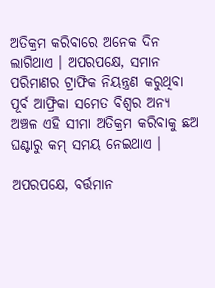ଅତିକ୍ରମ କରିବାରେ ଅନେକ ଦିନ ଲାଗିଥାଏ । ଅପରପକ୍ଷେ, ସମାନ ପରିମାଣର ଟ୍ରାଫିକ ନିୟନ୍ତ୍ରଣ କରୁଥିବା ପୂର୍ବ ଆଫ୍ରିକା ସମେତ ବିଶ୍ବର ଅନ୍ୟ ଅଞ୍ଚଳ ଏହି ସୀମା ଅତିକ୍ରମ କରିବାକୁ ଛଅ ଘଣ୍ଟାରୁ କମ୍ ସମୟ ନେଇଥାଏ ।

ଅପରପକ୍ଷେ, ବର୍ତ୍ତମାନ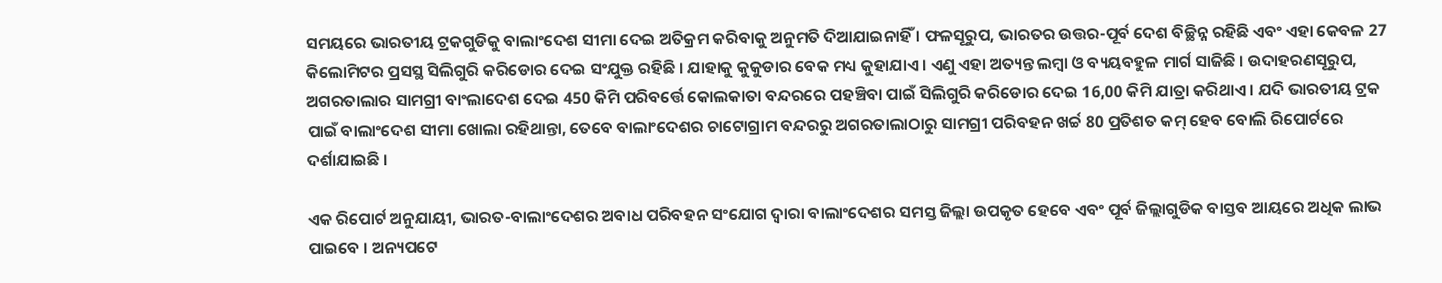ସମୟରେ ଭାରତୀୟ ଟ୍ରକଗୁଡିକୁ ବାଲାଂଦେଶ ସୀମା ଦେଇ ଅତିକ୍ରମ କରିବାକୁ ଅନୁମତି ଦିଆଯାଇନାହିଁ । ଫଳସୂରୁପ, ଭାରତର ଉତ୍ତର-ପୂର୍ବ ଦେଶ ବିଚ୍ଛିନ୍ନ ରହିଛି ଏବଂ ଏହା କେବଳ 27 କିଲୋମିଟର ପ୍ରସସ୍ଥ ସିଲିଗୁରି କରିଡୋର ଦେଇ ସଂଯୁକ୍ତ ରହିଛି । ଯାହାକୁ କୁକୁଡାର ବେକ ମଧ୍ୟ କୁହାଯାଏ । ଏଣୁ ଏହା ଅତ୍ୟନ୍ତ ଲମ୍ବା ଓ ବ୍ୟୟବହୁଳ ମାର୍ଗ ସାଜିଛି । ଉଦାହରଣସୂରୁପ, ଅଗରତାଲାର ସାମଗ୍ରୀ ବାଂଲାଦେଶ ଦେଇ 450 କିମି ପରିବର୍ତ୍ତେ କୋଲକାତା ବନ୍ଦରରେ ପହଞ୍ଚିବା ପାଇଁ ସିଲିଗୁରି କରିଡୋର ଦେଇ 16,00 କିମି ଯାତ୍ରା କରିଥାଏ । ଯଦି ଭାରତୀୟ ଟ୍ରକ ପାଇଁ ବାଲାଂଦେଶ ସୀମା ଖୋଲା ରହିଥାନ୍ତା, ତେବେ ବାଲାଂଦେଶର ଚାଟୋଗ୍ରାମ ବନ୍ଦରରୁ ଅଗରତାଲାଠାରୁ ସାମଗ୍ରୀ ପରିବହନ ଖର୍ଚ୍ଚ 80 ପ୍ରତିଶତ କମ୍ ହେବ ବୋଲି ରିପୋର୍ଟରେ ଦର୍ଶାଯାଇଛି ।

ଏକ ରିପୋର୍ଟ ଅନୁଯାୟୀ, ଭାରତ-ବାଲାଂଦେଶର ଅବାଧ ପରିବହନ ସଂଯୋଗ ଦ୍ବାରା ବାଲାଂଦେଶର ସମସ୍ତ ଜିଲ୍ଲା ଉପକୃତ ହେବେ ଏବଂ ପୂର୍ବ ଜିଲ୍ଲାଗୁଡିକ ବାସ୍ତବ ଆୟରେ ଅଧିକ ଲାଭ ପାଇବେ । ଅନ୍ୟପଟେ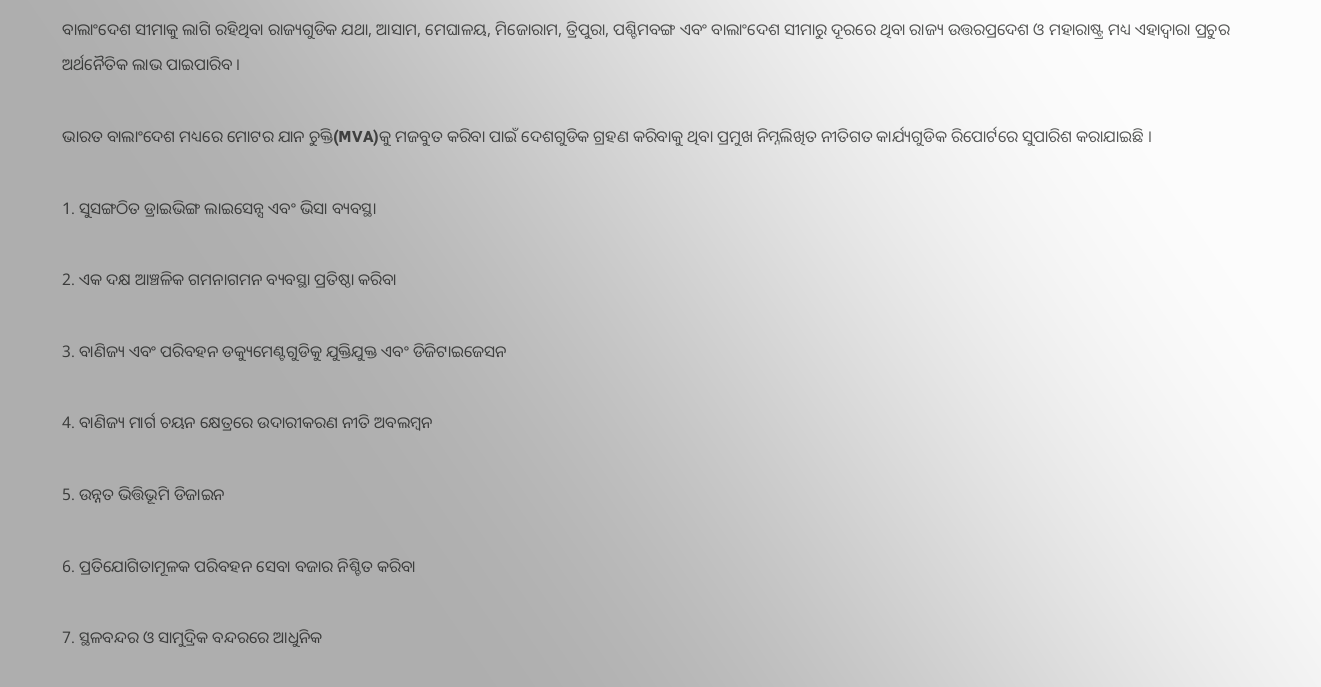ବାଲାଂଦେଶ ସୀମାକୁ ଲାଗି ରହିଥିବା ରାଜ୍ୟଗୁଡିକ ଯଥା, ଆସାମ, ମେଘାଳୟ, ମିଜୋରାମ, ତ୍ରିପୁରା, ପଶ୍ଚିମବଙ୍ଗ ଏବଂ ବାଲାଂଦେଶ ସୀମାରୁ ଦୂରରେ ଥିବା ରାଜ୍ୟ ଉତ୍ତରପ୍ରଦେଶ ଓ ମହାରାଷ୍ଟ୍ର ମଧ୍ୟ ଏହାଦ୍ବାରା ପ୍ରଚୁର ଅର୍ଥନୈତିକ ଲାଭ ପାଇପାରିବ ।

ଭାରତ ବାଲାଂଦେଶ ମଧ୍ୟରେ ମୋଟର ଯାନ ଚୁକ୍ତି(MVA)କୁ ମଜବୁତ କରିବା ପାଇଁ ଦେଶଗୁଡିକ ଗ୍ରହଣ କରିବାକୁ ଥିବା ପ୍ରମୁଖ ନିମ୍ନଲିଖିତ ନୀତିଗତ କାର୍ଯ୍ୟଗୁଡିକ ରିପୋର୍ଟରେ ସୁପାରିଶ କରାଯାଇଛି ।

1. ସୁସଙ୍ଗଠିତ ଡ୍ରାଇଭିଙ୍ଗ ଲାଇସେନ୍ସ ଏବଂ ଭିସା ବ୍ୟବସ୍ଥା

2. ଏକ ଦକ୍ଷ ଆଞ୍ଚଳିକ ଗମନାଗମନ ବ୍ୟବସ୍ଥା ପ୍ରତିଷ୍ଠା କରିବା

3. ବାଣିଜ୍ୟ ଏବଂ ପରିବହନ ଡକ୍ୟୁମେଣ୍ଟଗୁଡିକୁ ଯୁକ୍ତିଯୁକ୍ତ ଏବଂ ଡିଜିଟାଇଜେସନ

4. ବାଣିଜ୍ୟ ମାର୍ଗ ଚୟନ କ୍ଷେତ୍ରରେ ଉଦାରୀକରଣ ନୀତି ଅବଲମ୍ବନ

5. ଉନ୍ନତ ଭିତ୍ତିଭୂମି ଡିଜାଇନ

6. ପ୍ରତିଯୋଗିତାମୂଳକ ପରିବହନ ସେବା ବଜାର ନିଶ୍ଚିତ କରିବା

7. ସ୍ଥଳବନ୍ଦର ଓ ସାମୁଦ୍ରିକ ବନ୍ଦରରେ ଆଧୁନିକ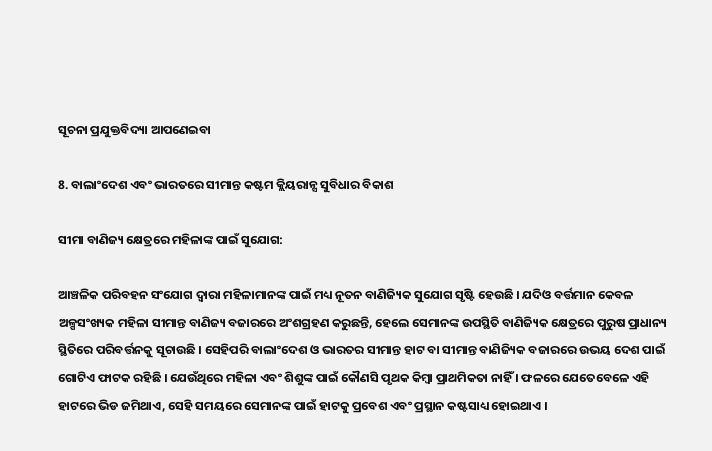ସୂଚନା ପ୍ରଯୁକ୍ତବିଦ୍ୟା ଆପଣେଇବା

8. ବାଲାଂଦେଶ ଏବଂ ଭାରତରେ ସୀମାନ୍ତ କଷ୍ଟମ କ୍ଲିୟରାନ୍ସ ସୁବିଧାର ବିକାଶ

ସୀମା ବାଣିଜ୍ୟ କ୍ଷେତ୍ରରେ ମହିଳାଙ୍କ ପାଇଁ ସୁଯୋଗ:

ଆଞ୍ଚଳିକ ପରିବହନ ସଂଯୋଗ ଦ୍ବାରା ମହିଳାମାନଙ୍କ ପାଇଁ ମଧ୍ୟ ନୂତନ ବାଣିଜ୍ୟିକ ସୁଯୋଗ ସୃଷ୍ଟି ହେଉଛି । ଯଦିଓ ବର୍ତ୍ତମାନ କେବଳ ଅଳ୍ପସଂଖ୍ୟକ ମହିଳା ସୀମାନ୍ତ ବାଣିଜ୍ୟ ବଜାରରେ ଅଂଶଗ୍ରହଣ କରୁଛନ୍ତି, ହେଲେ ସେମାନଙ୍କ ଉପସ୍ଥିତି ବାଣିଜ୍ୟିକ କ୍ଷେତ୍ରରେ ପୁରୁଷ ପ୍ରାଧାନ୍ୟ ସ୍ଥିତିରେ ପରିବର୍ତ୍ତନକୁ ସୂଚାଉଛି । ସେହିପରି ବାଲାଂଦେଶ ଓ ଭାରତର ସୀମାନ୍ତ ହାଟ ବା ସୀମାନ୍ତ ବାଣିଜ୍ୟିକ ବଜାରରେ ଉଭୟ ଦେଶ ପାଇଁ ଗୋଟିଏ ଫାଟକ ରହିଛି । ଯେଉଁଥିରେ ମହିଳା ଏବଂ ଶିଶୁଙ୍କ ପାଇଁ କୌଣସି ପୃଥକ କିମ୍ବା ପ୍ରାଥମିକତା ନାହିଁ । ଫଳରେ ଯେତେବେଳେ ଏହି ହାଟରେ ଭିଡ ଜମିଥାଏ, ସେହି ସମୟରେ ସେମାନଙ୍କ ପାଇଁ ହାଟକୁ ପ୍ରବେଶ ଏବଂ ପ୍ରସ୍ଥାନ କଷ୍ଟସାଧ୍ୟ ହୋଇଥାଏ ।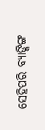ସେହିପରି ବ୍ୟାଙ୍କିଙ୍ଗ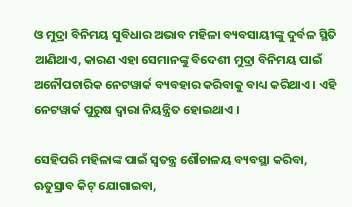ଓ ମୁଦ୍ରା ବିନିମୟ ସୁବିଧାର ଅଭାବ ମହିଳା ବ୍ୟବସାୟୀଙ୍କୁ ଦୁର୍ବଳ ସ୍ଥିତି ଆଣିଥାଏ, କାରଣ ଏହା ସେମାନଙ୍କୁ ବିଦେଶୀ ମୁଦ୍ରା ବିନିମୟ ପାଇଁ ଅନୌପଚାରିକ ନେଟୱାର୍କ ବ୍ୟବହାର କରିବାକୁ ବାଧ୍ୟ କରିଥାଏ । ଏହି ନେଟୱାର୍କ ପୁରୁଷ ଦ୍ବାରା ନିୟନ୍ତ୍ରିତ ହୋଇଥାଏ ।

ସେହିପରି ମହିଳାଙ୍କ ପାଇଁ ସ୍ବତନ୍ତ୍ର ଶୌଚାଳୟ ବ୍ୟବସ୍ଥା କରିବା, ଋତୁସ୍ରାବ କିଟ୍ ଯୋଗାଇବା,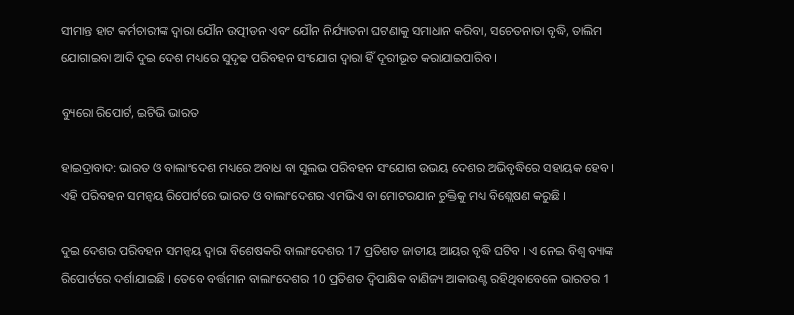ସୀମାନ୍ତ ହାଟ କର୍ମଚାରୀଙ୍କ ଦ୍ବାରା ଯୌନ ଉତ୍ପୀଡନ ଏବଂ ଯୌନ ନିର୍ଯ୍ୟାତନା ଘଟଣାକୁ ସମାଧାନ କରିବା, ସଚେତନାତା ବୃଦ୍ଧି, ତାଲିମ ଯୋଗାଇବା ଆଦି ଦୁଇ ଦେଶ ମଧ୍ୟରେ ସୁଦୃଢ ପରିବହନ ସଂଯୋଗ ଦ୍ବାରା ହିଁ ଦୂରୀଭୂତ କରାଯାଇପାରିବ ।

ବ୍ୟୁରୋ ରିପୋର୍ଟ, ଇଟିଭି ଭାରତ

ହାଇଦ୍ରାବାଦ: ଭାରତ ଓ ବାଲାଂଦେଶ ମଧ୍ୟରେ ଅବାଧ ବା ସୁଲଭ ପରିବହନ ସଂଯୋଗ ଉଭୟ ଦେଶର ଅଭିବୃଦ୍ଧିରେ ସହାୟକ ହେବ । ଏହି ପରିବହନ ସମନ୍ବୟ ରିପୋର୍ଟରେ ଭାରତ ଓ ବାଲାଂଦେଶର ଏମଭିଏ ବା ମୋଟରଯାନ ଚୁକ୍ତିକୁ ମଧ୍ୟ ବିଶ୍ଲେଷଣ କରୁଛି ।

ଦୁଇ ଦେଶର ପରିବହନ ସମନ୍ବୟ ଦ୍ବାରା ବିଶେଷକରି ବାଲାଂଦେଶର 17 ପ୍ରତିଶତ ଜାତୀୟ ଆୟର ବୃଦ୍ଧି ଘଟିବ । ଏ ନେଇ ବିଶ୍ବ ବ୍ୟାଙ୍କ ରିପୋର୍ଟରେ ଦର୍ଶାଯାଇଛି । ତେବେ ବର୍ତ୍ତମାନ ବାଲାଂଦେଶର 10 ପ୍ରତିଶତ ଦ୍ବିପାକ୍ଷିକ ବାଣିଜ୍ୟ ଆକାଉଣ୍ଟ ରହିଥିବାବେଳେ ଭାରତର 1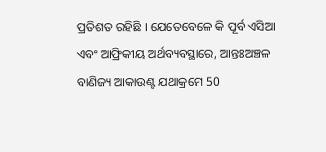ପ୍ରତିଶତ ରହିଛି । ଯେତେବେଳେ କି ପୂର୍ବ ଏସିଆ ଏବଂ ଆଫ୍ରିକୀୟ ଅର୍ଥବ୍ୟବସ୍ଥାରେ, ଆନ୍ତଃଅଞ୍ଚଳ ବାଣିଜ୍ୟ ଆକାଉଣ୍ଟ ଯଥାକ୍ରମେ 50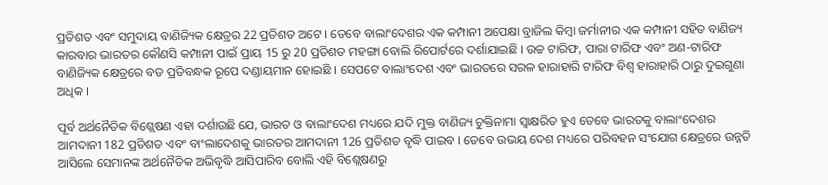ପ୍ରତିଶତ ଏବଂ ସମୁଦାୟ ବାଣିଜ୍ୟିକ କ୍ଷେତ୍ରର 22 ପ୍ରତିଶତ ଅଟେ । ତେବେ ବାଲାଂଦେଶର ଏକ କମ୍ପାନୀ ଅପେକ୍ଷା ବ୍ରାଜିଲ କିମ୍ବା ଜର୍ମାନୀର ଏକ କମ୍ପାନୀ ସହିତ ବାଣିଜ୍ୟ କାରବାର ଭାରତର କୌଣସି କମ୍ପାନୀ ପାଇଁ ପ୍ରାୟ 15 ରୁ 20 ପ୍ରତିଶତ ମହଙ୍ଗା ବୋଲି ରିପୋର୍ଟରେ ଦର୍ଶାଯାଇଛି । ଉଚ୍ଚ ଟାରିଫ, ପାରା ଟାରିଫ ଏବଂ ଅଣ-ଟାରିଫ ବାଣିଜ୍ୟିକ କ୍ଷେତ୍ରରେ ବଡ ପ୍ରତିବନ୍ଧକ ରୂପେ ଦଣ୍ଡାୟମାନ ହୋଇଛି । ସେପଟେ ବାଲାଂଦେଶ ଏବଂ ଭାରତରେ ସରଳ ହାରାହାରି ଟାରିଫ ବିଶ୍ବ ହାରାହାରି ଠାରୁ ଦୁଇଗୁଣା ଅଧିକ ।

ପୂର୍ବ ଅର୍ଥନୈତିକ ବିଶ୍ଲେଷଣ ଏହା ଦର୍ଶାଉଛି ଯେ, ଭାରତ ଓ ବାଲାଂଦେଶ ମଧ୍ୟରେ ଯଦି ମୁକ୍ତ ବାଣିଜ୍ୟ ଚୁକ୍ତିନାମା ସ୍ବାକ୍ଷରିତ ହୁଏ ତେବେ ଭାରତକୁ ବାଲାଂଦେଶର ଆମଦାନୀ 182 ପ୍ରତିଶତ ଏବଂ ବାଂଲାଦେଶକୁ ଭାରତର ଆମଦାନୀ 126 ପ୍ରତିଶତ ବୃଦ୍ଧି ପାଇବ । ତେବେ ଉଭୟ ଦେଶ ମଧ୍ୟରେ ପରିବହନ ସଂଯୋଗ କ୍ଷେତ୍ରରେ ଉନ୍ନତି ଆସିଲେ ସେମାନଙ୍କ ଅର୍ଥନୈତିକ ଅଭିବୃଦ୍ଧି ଆସିପାରିବ ବୋଲି ଏହି ବିଶ୍ଲେଷଣରୁ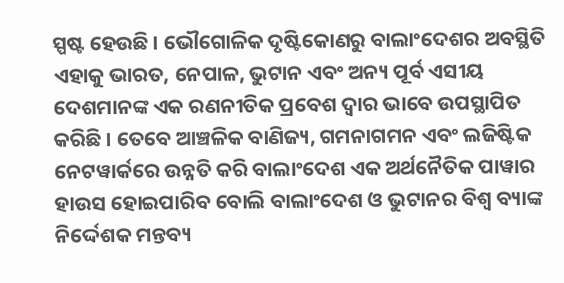ସ୍ପଷ୍ଟ ହେଉଛି । ଭୌଗୋଳିକ ଦୃଷ୍ଟିକୋଣରୁ ବାଲାଂଦେଶର ଅବସ୍ଥିତି ଏହାକୁ ଭାରତ, ନେପାଳ, ଭୁଟାନ ଏବଂ ଅନ୍ୟ ପୂର୍ବ ଏସୀୟ ଦେଶମାନଙ୍କ ଏକ ରଣନୀତିକ ପ୍ରବେଶ ଦ୍ବାର ଭାବେ ଉପସ୍ଥାପିତ କରିଛି । ତେବେ ଆଞ୍ଚଳିକ ବାଣିଜ୍ୟ, ଗମନାଗମନ ଏବଂ ଲଜିଷ୍ଟିକ ନେଟୱାର୍କରେ ଉନ୍ନତି କରି ବାଲାଂଦେଶ ଏକ ଅର୍ଥନୈତିକ ପାୱାର ହାଉସ ହୋଇପାରିବ ବୋଲି ବାଲାଂଦେଶ ଓ ଭୁଟାନର ବିଶ୍ବ ବ୍ୟାଙ୍କ ନିର୍ଦ୍ଦେଶକ ମନ୍ତବ୍ୟ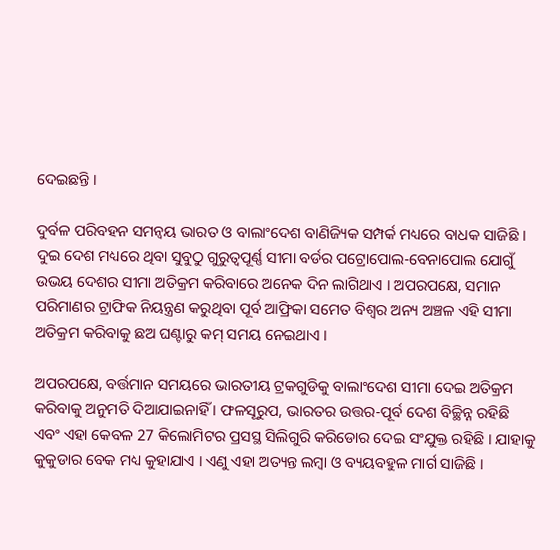ଦେଇଛନ୍ତି ।

ଦୁର୍ବଳ ପରିବହନ ସମନ୍ବୟ ଭାରତ ଓ ବାଲାଂଦେଶ ବାଣିଜ୍ୟିକ ସମ୍ପର୍କ ମଧ୍ୟରେ ବାଧକ ସାଜିଛି । ଦୁଇ ଦେଶ ମଧ୍ୟରେ ଥିବା ସୁବୁଠୁ ଗୁରୁତ୍ବପୂର୍ଣ୍ଣ ସୀମା ବର୍ଡର ପଟ୍ରୋପୋଲ-ବେନାପୋଲ ଯୋଗୁଁ ଉଭୟ ଦେଶର ସୀମା ଅତିକ୍ରମ କରିବାରେ ଅନେକ ଦିନ ଲାଗିଥାଏ । ଅପରପକ୍ଷେ, ସମାନ ପରିମାଣର ଟ୍ରାଫିକ ନିୟନ୍ତ୍ରଣ କରୁଥିବା ପୂର୍ବ ଆଫ୍ରିକା ସମେତ ବିଶ୍ବର ଅନ୍ୟ ଅଞ୍ଚଳ ଏହି ସୀମା ଅତିକ୍ରମ କରିବାକୁ ଛଅ ଘଣ୍ଟାରୁ କମ୍ ସମୟ ନେଇଥାଏ ।

ଅପରପକ୍ଷେ, ବର୍ତ୍ତମାନ ସମୟରେ ଭାରତୀୟ ଟ୍ରକଗୁଡିକୁ ବାଲାଂଦେଶ ସୀମା ଦେଇ ଅତିକ୍ରମ କରିବାକୁ ଅନୁମତି ଦିଆଯାଇନାହିଁ । ଫଳସୂରୁପ, ଭାରତର ଉତ୍ତର-ପୂର୍ବ ଦେଶ ବିଚ୍ଛିନ୍ନ ରହିଛି ଏବଂ ଏହା କେବଳ 27 କିଲୋମିଟର ପ୍ରସସ୍ଥ ସିଲିଗୁରି କରିଡୋର ଦେଇ ସଂଯୁକ୍ତ ରହିଛି । ଯାହାକୁ କୁକୁଡାର ବେକ ମଧ୍ୟ କୁହାଯାଏ । ଏଣୁ ଏହା ଅତ୍ୟନ୍ତ ଲମ୍ବା ଓ ବ୍ୟୟବହୁଳ ମାର୍ଗ ସାଜିଛି ।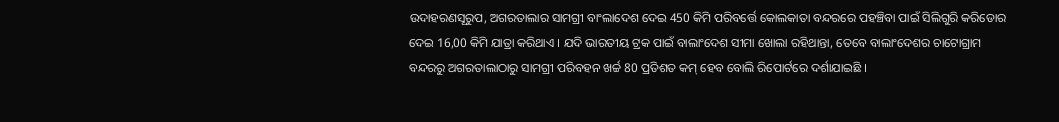ଉଦାହରଣସୂରୁପ, ଅଗରତାଲାର ସାମଗ୍ରୀ ବାଂଲାଦେଶ ଦେଇ 450 କିମି ପରିବର୍ତ୍ତେ କୋଲକାତା ବନ୍ଦରରେ ପହଞ୍ଚିବା ପାଇଁ ସିଲିଗୁରି କରିଡୋର ଦେଇ 16,00 କିମି ଯାତ୍ରା କରିଥାଏ । ଯଦି ଭାରତୀୟ ଟ୍ରକ ପାଇଁ ବାଲାଂଦେଶ ସୀମା ଖୋଲା ରହିଥାନ୍ତା, ତେବେ ବାଲାଂଦେଶର ଚାଟୋଗ୍ରାମ ବନ୍ଦରରୁ ଅଗରତାଲାଠାରୁ ସାମଗ୍ରୀ ପରିବହନ ଖର୍ଚ୍ଚ 80 ପ୍ରତିଶତ କମ୍ ହେବ ବୋଲି ରିପୋର୍ଟରେ ଦର୍ଶାଯାଇଛି ।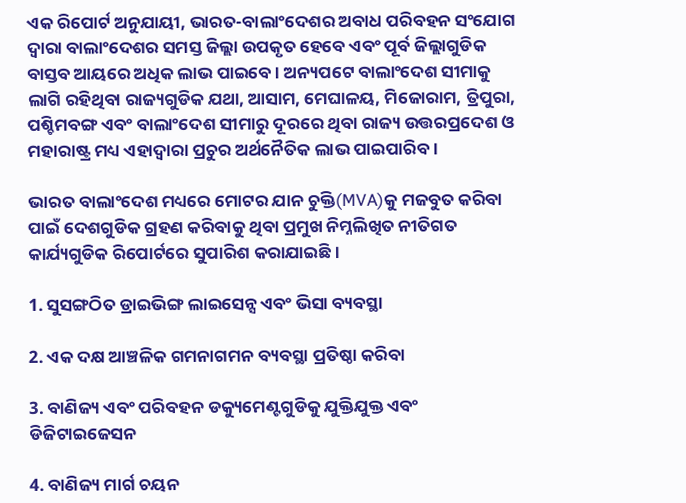ଏକ ରିପୋର୍ଟ ଅନୁଯାୟୀ, ଭାରତ-ବାଲାଂଦେଶର ଅବାଧ ପରିବହନ ସଂଯୋଗ ଦ୍ବାରା ବାଲାଂଦେଶର ସମସ୍ତ ଜିଲ୍ଲା ଉପକୃତ ହେବେ ଏବଂ ପୂର୍ବ ଜିଲ୍ଲାଗୁଡିକ ବାସ୍ତବ ଆୟରେ ଅଧିକ ଲାଭ ପାଇବେ । ଅନ୍ୟପଟେ ବାଲାଂଦେଶ ସୀମାକୁ ଲାଗି ରହିଥିବା ରାଜ୍ୟଗୁଡିକ ଯଥା, ଆସାମ, ମେଘାଳୟ, ମିଜୋରାମ, ତ୍ରିପୁରା, ପଶ୍ଚିମବଙ୍ଗ ଏବଂ ବାଲାଂଦେଶ ସୀମାରୁ ଦୂରରେ ଥିବା ରାଜ୍ୟ ଉତ୍ତରପ୍ରଦେଶ ଓ ମହାରାଷ୍ଟ୍ର ମଧ୍ୟ ଏହାଦ୍ବାରା ପ୍ରଚୁର ଅର୍ଥନୈତିକ ଲାଭ ପାଇପାରିବ ।

ଭାରତ ବାଲାଂଦେଶ ମଧ୍ୟରେ ମୋଟର ଯାନ ଚୁକ୍ତି(MVA)କୁ ମଜବୁତ କରିବା ପାଇଁ ଦେଶଗୁଡିକ ଗ୍ରହଣ କରିବାକୁ ଥିବା ପ୍ରମୁଖ ନିମ୍ନଲିଖିତ ନୀତିଗତ କାର୍ଯ୍ୟଗୁଡିକ ରିପୋର୍ଟରେ ସୁପାରିଶ କରାଯାଇଛି ।

1. ସୁସଙ୍ଗଠିତ ଡ୍ରାଇଭିଙ୍ଗ ଲାଇସେନ୍ସ ଏବଂ ଭିସା ବ୍ୟବସ୍ଥା

2. ଏକ ଦକ୍ଷ ଆଞ୍ଚଳିକ ଗମନାଗମନ ବ୍ୟବସ୍ଥା ପ୍ରତିଷ୍ଠା କରିବା

3. ବାଣିଜ୍ୟ ଏବଂ ପରିବହନ ଡକ୍ୟୁମେଣ୍ଟଗୁଡିକୁ ଯୁକ୍ତିଯୁକ୍ତ ଏବଂ ଡିଜିଟାଇଜେସନ

4. ବାଣିଜ୍ୟ ମାର୍ଗ ଚୟନ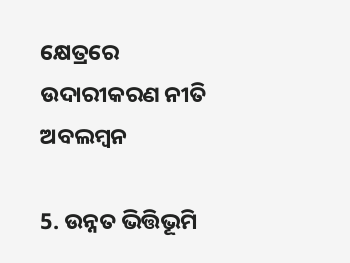କ୍ଷେତ୍ରରେ ଉଦାରୀକରଣ ନୀତି ଅବଲମ୍ବନ

5. ଉନ୍ନତ ଭିତ୍ତିଭୂମି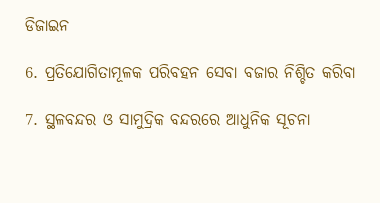ଡିଜାଇନ

6. ପ୍ରତିଯୋଗିତାମୂଳକ ପରିବହନ ସେବା ବଜାର ନିଶ୍ଚିତ କରିବା

7. ସ୍ଥଳବନ୍ଦର ଓ ସାମୁଦ୍ରିକ ବନ୍ଦରରେ ଆଧୁନିକ ସୂଚନା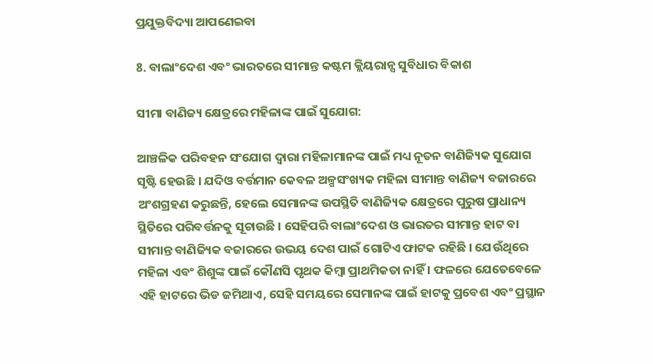ପ୍ରଯୁକ୍ତବିଦ୍ୟା ଆପଣେଇବା

8. ବାଲାଂଦେଶ ଏବଂ ଭାରତରେ ସୀମାନ୍ତ କଷ୍ଟମ କ୍ଲିୟରାନ୍ସ ସୁବିଧାର ବିକାଶ

ସୀମା ବାଣିଜ୍ୟ କ୍ଷେତ୍ରରେ ମହିଳାଙ୍କ ପାଇଁ ସୁଯୋଗ:

ଆଞ୍ଚଳିକ ପରିବହନ ସଂଯୋଗ ଦ୍ବାରା ମହିଳାମାନଙ୍କ ପାଇଁ ମଧ୍ୟ ନୂତନ ବାଣିଜ୍ୟିକ ସୁଯୋଗ ସୃଷ୍ଟି ହେଉଛି । ଯଦିଓ ବର୍ତ୍ତମାନ କେବଳ ଅଳ୍ପସଂଖ୍ୟକ ମହିଳା ସୀମାନ୍ତ ବାଣିଜ୍ୟ ବଜାରରେ ଅଂଶଗ୍ରହଣ କରୁଛନ୍ତି, ହେଲେ ସେମାନଙ୍କ ଉପସ୍ଥିତି ବାଣିଜ୍ୟିକ କ୍ଷେତ୍ରରେ ପୁରୁଷ ପ୍ରାଧାନ୍ୟ ସ୍ଥିତିରେ ପରିବର୍ତ୍ତନକୁ ସୂଚାଉଛି । ସେହିପରି ବାଲାଂଦେଶ ଓ ଭାରତର ସୀମାନ୍ତ ହାଟ ବା ସୀମାନ୍ତ ବାଣିଜ୍ୟିକ ବଜାରରେ ଉଭୟ ଦେଶ ପାଇଁ ଗୋଟିଏ ଫାଟକ ରହିଛି । ଯେଉଁଥିରେ ମହିଳା ଏବଂ ଶିଶୁଙ୍କ ପାଇଁ କୌଣସି ପୃଥକ କିମ୍ବା ପ୍ରାଥମିକତା ନାହିଁ । ଫଳରେ ଯେତେବେଳେ ଏହି ହାଟରେ ଭିଡ ଜମିଥାଏ, ସେହି ସମୟରେ ସେମାନଙ୍କ ପାଇଁ ହାଟକୁ ପ୍ରବେଶ ଏବଂ ପ୍ରସ୍ଥାନ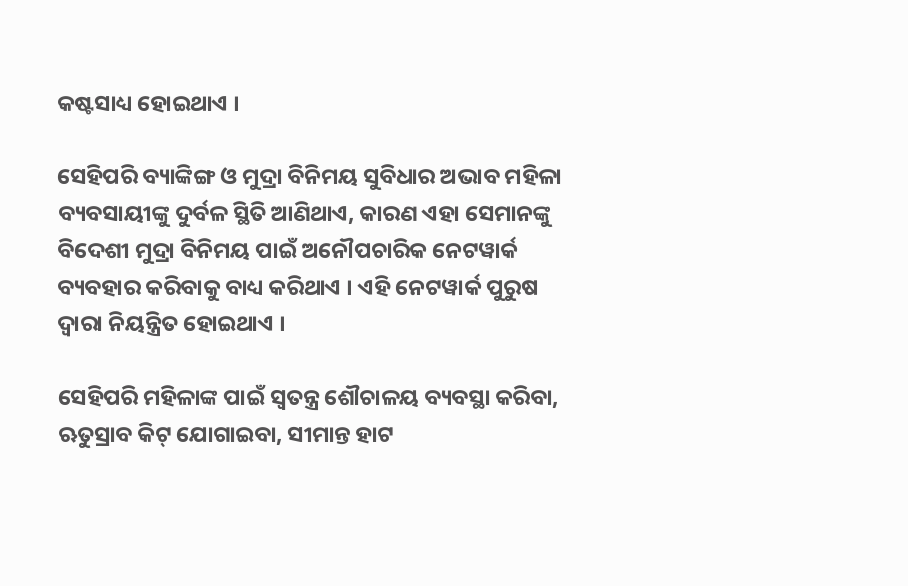କଷ୍ଟସାଧ୍ୟ ହୋଇଥାଏ ।

ସେହିପରି ବ୍ୟାଙ୍କିଙ୍ଗ ଓ ମୁଦ୍ରା ବିନିମୟ ସୁବିଧାର ଅଭାବ ମହିଳା ବ୍ୟବସାୟୀଙ୍କୁ ଦୁର୍ବଳ ସ୍ଥିତି ଆଣିଥାଏ, କାରଣ ଏହା ସେମାନଙ୍କୁ ବିଦେଶୀ ମୁଦ୍ରା ବିନିମୟ ପାଇଁ ଅନୌପଚାରିକ ନେଟୱାର୍କ ବ୍ୟବହାର କରିବାକୁ ବାଧ୍ୟ କରିଥାଏ । ଏହି ନେଟୱାର୍କ ପୁରୁଷ ଦ୍ବାରା ନିୟନ୍ତ୍ରିତ ହୋଇଥାଏ ।

ସେହିପରି ମହିଳାଙ୍କ ପାଇଁ ସ୍ବତନ୍ତ୍ର ଶୌଚାଳୟ ବ୍ୟବସ୍ଥା କରିବା, ଋତୁସ୍ରାବ କିଟ୍ ଯୋଗାଇବା, ସୀମାନ୍ତ ହାଟ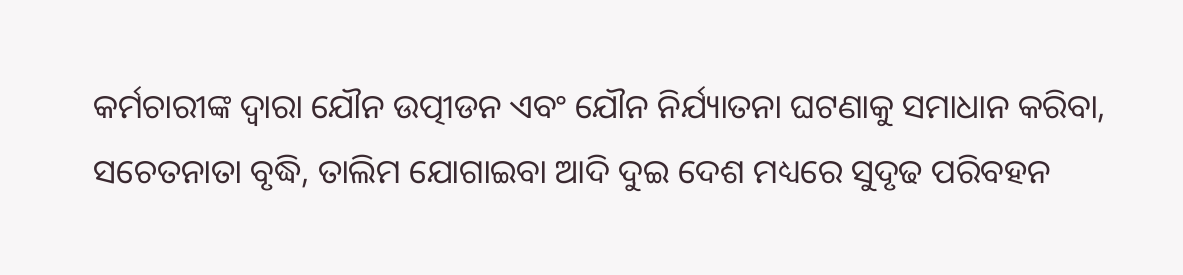କର୍ମଚାରୀଙ୍କ ଦ୍ବାରା ଯୌନ ଉତ୍ପୀଡନ ଏବଂ ଯୌନ ନିର୍ଯ୍ୟାତନା ଘଟଣାକୁ ସମାଧାନ କରିବା, ସଚେତନାତା ବୃଦ୍ଧି, ତାଲିମ ଯୋଗାଇବା ଆଦି ଦୁଇ ଦେଶ ମଧ୍ୟରେ ସୁଦୃଢ ପରିବହନ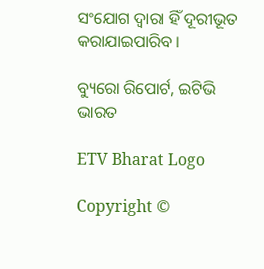ସଂଯୋଗ ଦ୍ବାରା ହିଁ ଦୂରୀଭୂତ କରାଯାଇପାରିବ ।

ବ୍ୟୁରୋ ରିପୋର୍ଟ, ଇଟିଭି ଭାରତ

ETV Bharat Logo

Copyright ©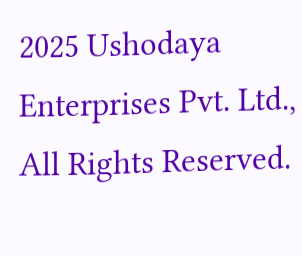2025 Ushodaya Enterprises Pvt. Ltd., All Rights Reserved.